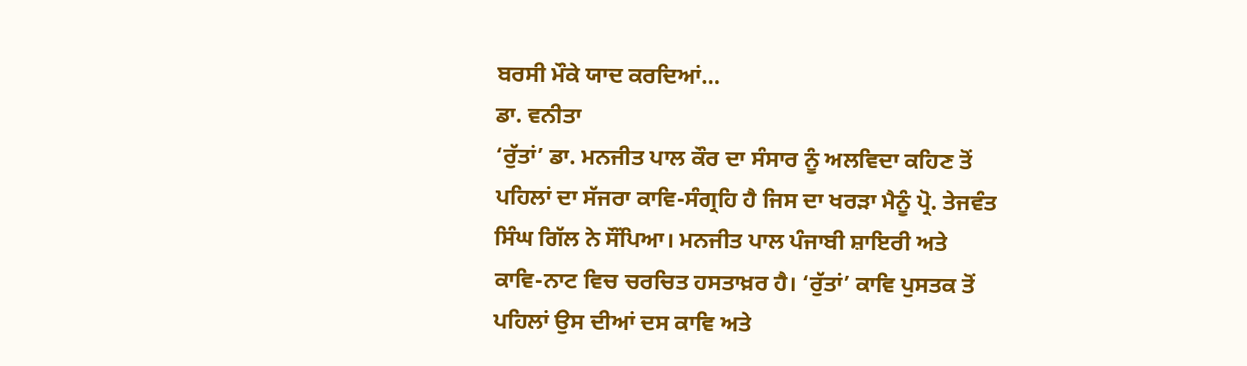ਬਰਸੀ ਮੌਕੇ ਯਾਦ ਕਰਦਿਆਂ…
ਡਾ. ਵਨੀਤਾ
‘ਰੁੱਤਾਂ’ ਡਾ. ਮਨਜੀਤ ਪਾਲ ਕੌਰ ਦਾ ਸੰਸਾਰ ਨੂੰ ਅਲਵਿਦਾ ਕਹਿਣ ਤੋਂ ਪਹਿਲਾਂ ਦਾ ਸੱਜਰਾ ਕਾਵਿ-ਸੰਗ੍ਰਹਿ ਹੈ ਜਿਸ ਦਾ ਖਰੜਾ ਮੈਨੂੰ ਪ੍ਰੋ. ਤੇਜਵੰਤ ਸਿੰਘ ਗਿੱਲ ਨੇ ਸੌਂਪਿਆ। ਮਨਜੀਤ ਪਾਲ ਪੰਜਾਬੀ ਸ਼ਾਇਰੀ ਅਤੇ ਕਾਵਿ-ਨਾਟ ਵਿਚ ਚਰਚਿਤ ਹਸਤਾਖ਼ਰ ਹੈ। ‘ਰੁੱਤਾਂ’ ਕਾਵਿ ਪੁਸਤਕ ਤੋਂ ਪਹਿਲਾਂ ਉਸ ਦੀਆਂ ਦਸ ਕਾਵਿ ਅਤੇ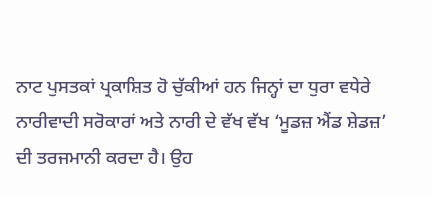ਨਾਟ ਪੁਸਤਕਾਂ ਪ੍ਰਕਾਸ਼ਿਤ ਹੋ ਚੁੱਕੀਆਂ ਹਨ ਜਿਨ੍ਹਾਂ ਦਾ ਧੁਰਾ ਵਧੇਰੇ ਨਾਰੀਵਾਦੀ ਸਰੋਕਾਰਾਂ ਅਤੇ ਨਾਰੀ ਦੇ ਵੱਖ ਵੱਖ ‘ਮੂਡਜ਼ ਐਂਡ ਸ਼ੇਡਜ਼’ ਦੀ ਤਰਜਮਾਨੀ ਕਰਦਾ ਹੈ। ਉਹ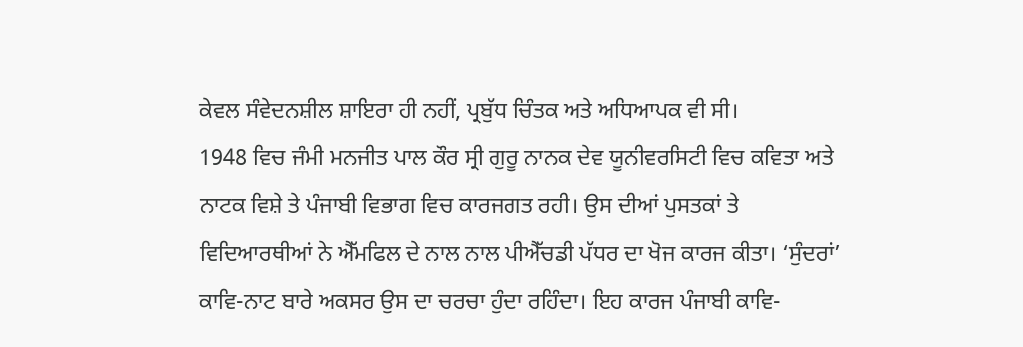ਕੇਵਲ ਸੰਵੇਦਨਸ਼ੀਲ ਸ਼ਾਇਰਾ ਹੀ ਨਹੀਂ, ਪ੍ਰਬੁੱਧ ਚਿੰਤਕ ਅਤੇ ਅਧਿਆਪਕ ਵੀ ਸੀ।
1948 ਵਿਚ ਜੰਮੀ ਮਨਜੀਤ ਪਾਲ ਕੌਰ ਸ੍ਰੀ ਗੁਰੂ ਨਾਨਕ ਦੇਵ ਯੂਨੀਵਰਸਿਟੀ ਵਿਚ ਕਵਿਤਾ ਅਤੇ ਨਾਟਕ ਵਿਸ਼ੇ ਤੇ ਪੰਜਾਬੀ ਵਿਭਾਗ ਵਿਚ ਕਾਰਜਗਤ ਰਹੀ। ਉਸ ਦੀਆਂ ਪੁਸਤਕਾਂ ਤੇ ਵਿਦਿਆਰਥੀਆਂ ਨੇ ਐੱਮਫਿਲ ਦੇ ਨਾਲ ਨਾਲ ਪੀਐੱਚਡੀ ਪੱਧਰ ਦਾ ਖੋਜ ਕਾਰਜ ਕੀਤਾ। ‘ਸੁੰਦਰਾਂ’ ਕਾਵਿ-ਨਾਟ ਬਾਰੇ ਅਕਸਰ ਉਸ ਦਾ ਚਰਚਾ ਹੁੰਦਾ ਰਹਿੰਦਾ। ਇਹ ਕਾਰਜ ਪੰਜਾਬੀ ਕਾਵਿ-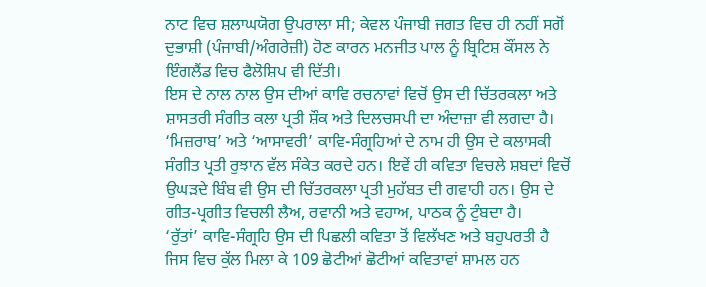ਨਾਟ ਵਿਚ ਸ਼ਲਾਘਯੋਗ ਉਪਰਾਲਾ ਸੀ; ਕੇਵਲ ਪੰਜਾਬੀ ਜਗਤ ਵਿਚ ਹੀ ਨਹੀਂ ਸਗੋਂ ਦੁਭਾਸ਼ੀ (ਪੰਜਾਬੀ/ਅੰਗਰੇਜ਼ੀ) ਹੋਣ ਕਾਰਨ ਮਨਜੀਤ ਪਾਲ ਨੂੰ ਬ੍ਰਿਟਿਸ਼ ਕੌਂਸਲ ਨੇ ਇੰਗਲੈਂਡ ਵਿਚ ਫੈਲੋਸ਼ਿਪ ਵੀ ਦਿੱਤੀ।
ਇਸ ਦੇ ਨਾਲ ਨਾਲ ਉਸ ਦੀਆਂ ਕਾਵਿ ਰਚਨਾਵਾਂ ਵਿਚੋਂ ਉਸ ਦੀ ਚਿੱਤਰਕਲਾ ਅਤੇ ਸ਼ਾਸਤਰੀ ਸੰਗੀਤ ਕਲਾ ਪ੍ਰਤੀ ਸ਼ੌਕ ਅਤੇ ਦਿਲਚਸਪੀ ਦਾ ਅੰਦਾਜ਼ਾ ਵੀ ਲਗਦਾ ਹੈ। ‘ਮਿਜ਼ਰਾਬ’ ਅਤੇ ‘ਆਸਾਵਰੀ’ ਕਾਵਿ-ਸੰਗ੍ਰਹਿਆਂ ਦੇ ਨਾਮ ਹੀ ਉਸ ਦੇ ਕਲਾਸਕੀ ਸੰਗੀਤ ਪ੍ਰਤੀ ਰੁਝਾਨ ਵੱਲ ਸੰਕੇਤ ਕਰਦੇ ਹਨ। ਇਵੇਂ ਹੀ ਕਵਿਤਾ ਵਿਚਲੇ ਸ਼ਬਦਾਂ ਵਿਚੋਂ ਉਘੜਦੇ ਬਿੰਬ ਵੀ ਉਸ ਦੀ ਚਿੱਤਰਕਲਾ ਪ੍ਰਤੀ ਮੁਹੱਬਤ ਦੀ ਗਵਾਹੀ ਹਨ। ਉਸ ਦੇ ਗੀਤ-ਪ੍ਰਗੀਤ ਵਿਚਲੀ ਲੈਅ, ਰਵਾਨੀ ਅਤੇ ਵਹਾਅ, ਪਾਠਕ ਨੂੰ ਟੁੰਬਦਾ ਹੈ।
‘ਰੁੱਤਾਂ’ ਕਾਵਿ-ਸੰਗ੍ਰਹਿ ਉਸ ਦੀ ਪਿਛਲੀ ਕਵਿਤਾ ਤੋਂ ਵਿਲੱਖਣ ਅਤੇ ਬਹੁਪਰਤੀ ਹੈ ਜਿਸ ਵਿਚ ਕੁੱਲ ਮਿਲਾ ਕੇ 109 ਛੋਟੀਆਂ ਛੋਟੀਆਂ ਕਵਿਤਾਵਾਂ ਸ਼ਾਮਲ ਹਨ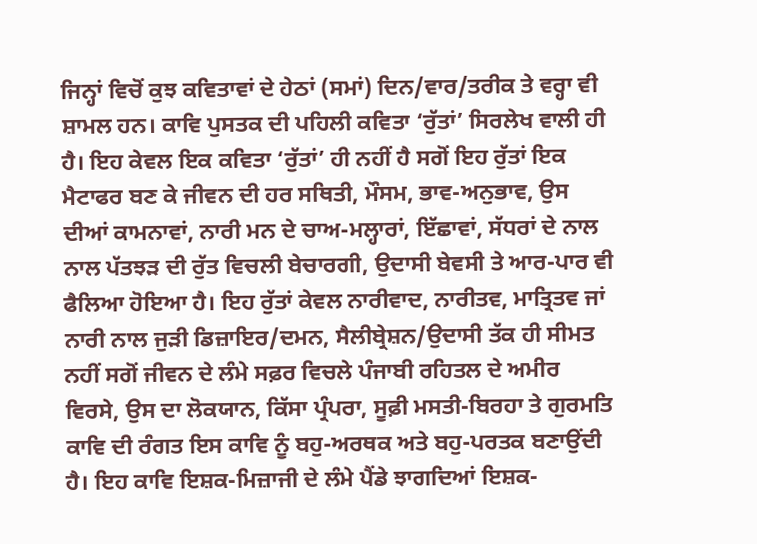ਜਿਨ੍ਹਾਂ ਵਿਚੋਂ ਕੁਝ ਕਵਿਤਾਵਾਂ ਦੇ ਹੇਠਾਂ (ਸਮਾਂ) ਦਿਨ/ਵਾਰ/ਤਰੀਕ ਤੇ ਵਰ੍ਹਾ ਵੀ ਸ਼ਾਮਲ ਹਨ। ਕਾਵਿ ਪੁਸਤਕ ਦੀ ਪਹਿਲੀ ਕਵਿਤਾ ‘ਰੁੱਤਾਂ’ ਸਿਰਲੇਖ ਵਾਲੀ ਹੀ ਹੈ। ਇਹ ਕੇਵਲ ਇਕ ਕਵਿਤਾ ‘ਰੁੱਤਾਂ’ ਹੀ ਨਹੀਂ ਹੈ ਸਗੋਂ ਇਹ ਰੁੱਤਾਂ ਇਕ ਮੈਟਾਫਰ ਬਣ ਕੇ ਜੀਵਨ ਦੀ ਹਰ ਸਥਿਤੀ, ਮੌਸਮ, ਭਾਵ-ਅਨੁਭਾਵ, ਉਸ ਦੀਆਂ ਕਾਮਨਾਵਾਂ, ਨਾਰੀ ਮਨ ਦੇ ਚਾਅ-ਮਲ੍ਹਾਰਾਂ, ਇੱਛਾਵਾਂ, ਸੱਧਰਾਂ ਦੇ ਨਾਲ ਨਾਲ ਪੱਤਝੜ ਦੀ ਰੁੱਤ ਵਿਚਲੀ ਬੇਚਾਰਗੀ, ਉਦਾਸੀ ਬੇਵਸੀ ਤੇ ਆਰ-ਪਾਰ ਵੀ ਫੈਲਿਆ ਹੋਇਆ ਹੈ। ਇਹ ਰੁੱਤਾਂ ਕੇਵਲ ਨਾਰੀਵਾਦ, ਨਾਰੀਤਵ, ਮਾਤ੍ਰਿਤਵ ਜਾਂ ਨਾਰੀ ਨਾਲ ਜੁੜੀ ਡਿਜ਼ਾਇਰ/ਦਮਨ, ਸੈਲੀਬ੍ਰੇਸ਼ਨ/ਉਦਾਸੀ ਤੱਕ ਹੀ ਸੀਮਤ ਨਹੀਂ ਸਗੋਂ ਜੀਵਨ ਦੇ ਲੰਮੇ ਸਫ਼ਰ ਵਿਚਲੇ ਪੰਜਾਬੀ ਰਹਿਤਲ ਦੇ ਅਮੀਰ ਵਿਰਸੇ, ਉਸ ਦਾ ਲੋਕਯਾਨ, ਕਿੱਸਾ ਪ੍ਰੰਪਰਾ, ਸੂਫ਼ੀ ਮਸਤੀ-ਬਿਰਹਾ ਤੇ ਗੁਰਮਤਿ ਕਾਵਿ ਦੀ ਰੰਗਤ ਇਸ ਕਾਵਿ ਨੂੰ ਬਹੁ-ਅਰਥਕ ਅਤੇ ਬਹੁ-ਪਰਤਕ ਬਣਾਉਂਦੀ ਹੈ। ਇਹ ਕਾਵਿ ਇਸ਼ਕ-ਮਿਜ਼ਾਜੀ ਦੇ ਲੰਮੇ ਪੈਂਡੇ ਝਾਗਦਿਆਂ ਇਸ਼ਕ-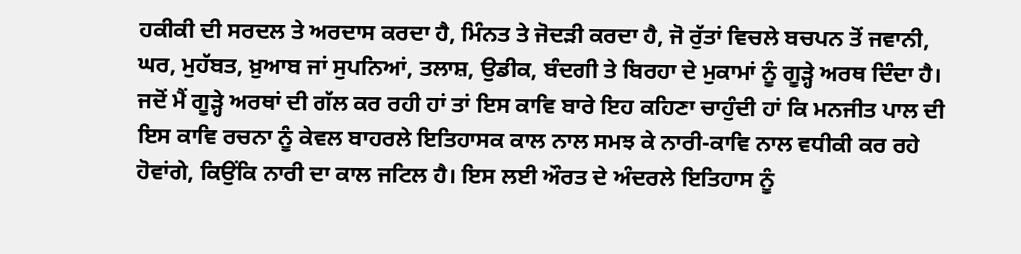ਹਕੀਕੀ ਦੀ ਸਰਦਲ ਤੇ ਅਰਦਾਸ ਕਰਦਾ ਹੈ, ਮਿੰਨਤ ਤੇ ਜੋਦੜੀ ਕਰਦਾ ਹੈ, ਜੋ ਰੁੱਤਾਂ ਵਿਚਲੇ ਬਚਪਨ ਤੋਂ ਜਵਾਨੀ, ਘਰ, ਮੁਹੱਬਤ, ਖ਼ੁਆਬ ਜਾਂ ਸੁਪਨਿਆਂ, ਤਲਾਸ਼, ਉਡੀਕ, ਬੰਦਗੀ ਤੇ ਬਿਰਹਾ ਦੇ ਮੁਕਾਮਾਂ ਨੂੰ ਗੂੜ੍ਹੇ ਅਰਥ ਦਿੰਦਾ ਹੈ।
ਜਦੋਂ ਮੈਂ ਗੂੜ੍ਹੇ ਅਰਥਾਂ ਦੀ ਗੱਲ ਕਰ ਰਹੀ ਹਾਂ ਤਾਂ ਇਸ ਕਾਵਿ ਬਾਰੇ ਇਹ ਕਹਿਣਾ ਚਾਹੁੰਦੀ ਹਾਂ ਕਿ ਮਨਜੀਤ ਪਾਲ ਦੀ ਇਸ ਕਾਵਿ ਰਚਨਾ ਨੂੰ ਕੇਵਲ ਬਾਹਰਲੇ ਇਤਿਹਾਸਕ ਕਾਲ ਨਾਲ ਸਮਝ ਕੇ ਨਾਰੀ-ਕਾਵਿ ਨਾਲ ਵਧੀਕੀ ਕਰ ਰਹੇ ਹੋਵਾਂਗੇ, ਕਿਉਂਕਿ ਨਾਰੀ ਦਾ ਕਾਲ ਜਟਿਲ ਹੈ। ਇਸ ਲਈ ਔਰਤ ਦੇ ਅੰਦਰਲੇ ਇਤਿਹਾਸ ਨੂੰ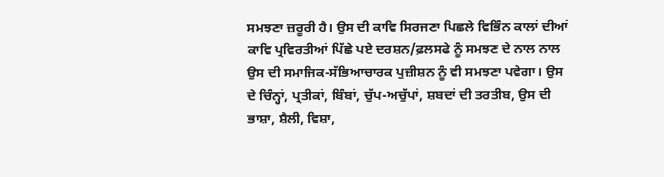ਸਮਝਣਾ ਜ਼ਰੂਰੀ ਹੈ। ਉਸ ਦੀ ਕਾਵਿ ਸਿਰਜਣਾ ਪਿਛਲੇ ਵਿਭਿੰਨ ਕਾਲਾਂ ਦੀਆਂ ਕਾਵਿ ਪ੍ਰਵਿਰਤੀਆਂ ਪਿੱਛੇ ਪਏ ਦਰਸ਼ਨ/ਫ਼ਲਸਫੇ ਨੂੰ ਸਮਝਣ ਦੇ ਨਾਲ ਨਾਲ ਉਸ ਦੀ ਸਮਾਜਿਕ-ਸੱਭਿਆਚਾਰਕ ਪੁਜ਼ੀਸ਼ਨ ਨੂੰ ਵੀ ਸਮਝਣਾ ਪਵੇਗਾ। ਉਸ ਦੇ ਚਿੰਨ੍ਹਾਂ, ਪ੍ਰਤੀਕਾਂ, ਬਿੰਬਾਂ, ਚੁੱਪ-ਅਚੁੱਪਾਂ, ਸ਼ਬਦਾਂ ਦੀ ਤਰਤੀਬ, ਉਸ ਦੀ ਭਾਸ਼ਾ, ਸ਼ੈਲੀ, ਵਿਸ਼ਾ,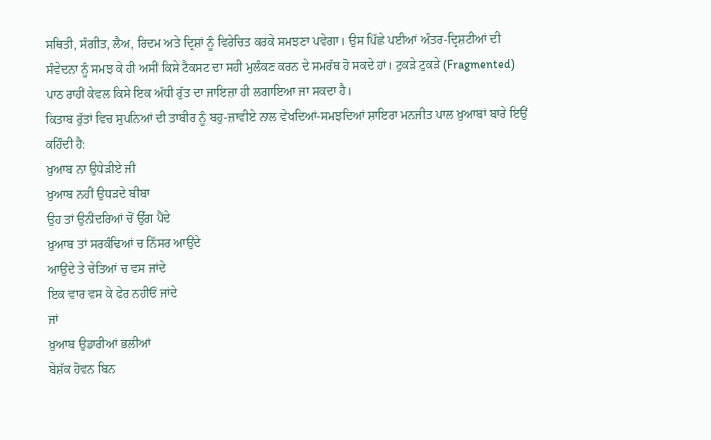ਸਥਿਤੀ, ਸੰਗੀਤ, ਲੈਅ, ਰਿਦਮ ਅਤੇ ਦ੍ਰਿਸ਼ਾਂ ਨੂੰ ਵਿਰੇਚਿਤ ਕਰਕੇ ਸਮਝਣਾ ਪਵੇਗਾ। ਉਸ ਪਿੱਛੇ ਪਈਆਂ ਅੰਤਰ-ਦ੍ਰਿਸ਼ਟੀਆਂ ਦੀ ਸੰਵੇਦਨਾ ਨੂੰ ਸਮਝ ਕੇ ਹੀ ਅਸੀਂ ਕਿਸੇ ਟੈਕਸਟ ਦਾ ਸਹੀ ਮੁਲੰਕਣ ਕਰਨ ਦੇ ਸਮਰੱਥ ਹੋ ਸਕਦੇ ਹਾਂ। ਟੁਕੜੇ ਟੁਕੜੇ (Fragmented) ਪਾਠ ਰਾਹੀਂ ਕੇਵਲ ਕਿਸੇ ਇਕ ਅੱਧੀ ਰੁੱਤ ਦਾ ਜਾਇਜ਼ਾ ਹੀ ਲਗਾਇਆ ਜਾ ਸਕਦਾ ਹੈ।
ਕਿਤਾਬ ਰੁੱਤਾਂ ਵਿਚ ਸੁਪਨਿਆਂ ਦੀ ਤਾਬੀਰ ਨੂੰ ਬਹੁ-ਜ਼ਾਵੀਏ ਨਾਲ ਵੇਖਦਿਆਂ-ਸਮਝਦਿਆਂ ਸ਼ਾਇਰਾ ਮਨਜੀਤ ਪਾਲ ਖ਼ੁਆਬਾਂ ਬਾਰੇ ਇਉਂ ਕਹਿੰਦੀ ਹੈ:
ਖ਼ੁਆਬ ਨਾ ਉਧੇੜੀਏ ਜੀ
ਖ਼ੁਆਬ ਨਹੀਂ ਉਧੜਦੇ ਬੀਬਾ
ਉਹ ਤਾਂ ਉਨੀਂਦਰਿਆਂ ਚੋਂ ਉੱਗ ਪੈਂਦੇ
ਖ਼ੁਆਬ ਤਾਂ ਸਰਕੰਢਿਆਂ ਚ ਨਿੱਸਰ ਆਉਂਦੇ
ਆਉਂਦੇ ਤੇ ਚੇਤਿਆਂ ਚ ਵਸ ਜਾਂਦੇ
ਇਕ ਵਾਰ ਵਸ ਕੇ ਫੇਰ ਨਹੀਓਂ ਜਾਂਦੇ
ਜਾਂ
ਖ਼ੁਆਬ ਉਡਾਰੀਆਂ ਭਲੀਆਂ
ਬੇਸ਼ੱਕ ਹੋਵਨ ਬਿਨ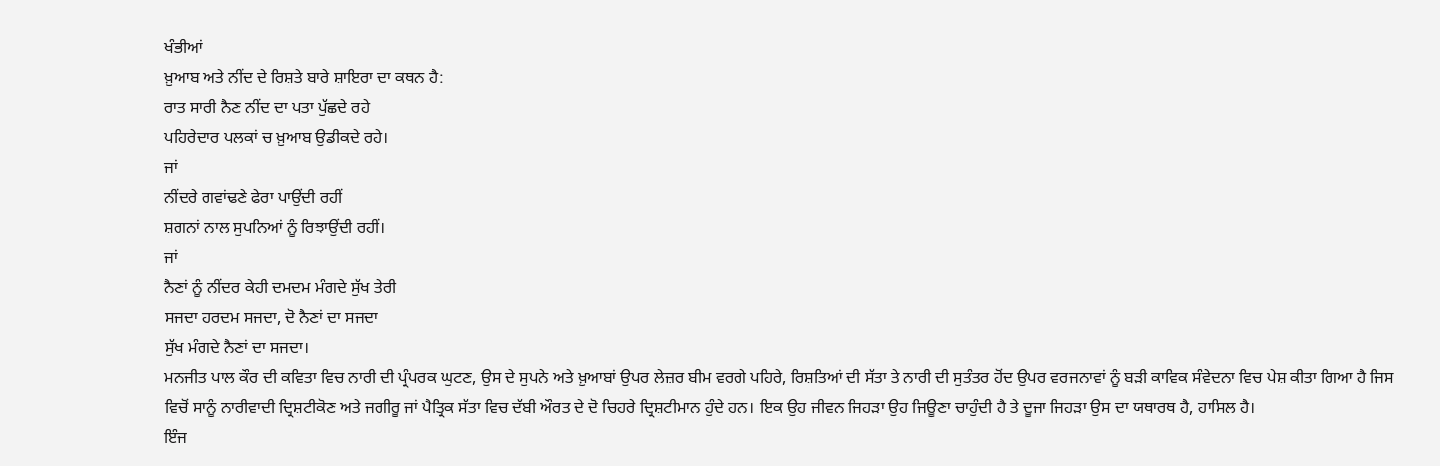ਖੰਭੀਆਂ
ਖ਼ੁਆਬ ਅਤੇ ਨੀਂਦ ਦੇ ਰਿਸ਼ਤੇ ਬਾਰੇ ਸ਼ਾਇਰਾ ਦਾ ਕਥਨ ਹੈ:
ਰਾਤ ਸਾਰੀ ਨੈਣ ਨੀਂਦ ਦਾ ਪਤਾ ਪੁੱਛਦੇ ਰਹੇ
ਪਹਿਰੇਦਾਰ ਪਲਕਾਂ ਚ ਖ਼ੁਆਬ ਉਡੀਕਦੇ ਰਹੇ।
ਜਾਂ
ਨੀਂਦਰੇ ਗਵਾਂਢਣੇ ਫੇਰਾ ਪਾਉਂਦੀ ਰਹੀਂ
ਸ਼ਗਨਾਂ ਨਾਲ ਸੁਪਨਿਆਂ ਨੂੰ ਰਿਝਾਉਂਦੀ ਰਹੀਂ।
ਜਾਂ
ਨੈਣਾਂ ਨੂੰ ਨੀਂਦਰ ਕੇਹੀ ਦਮਦਮ ਮੰਗਦੇ ਸੁੱਖ ਤੇਰੀ
ਸਜਦਾ ਹਰਦਮ ਸਜਦਾ, ਦੋ ਨੈਣਾਂ ਦਾ ਸਜਦਾ
ਸੁੱਖ ਮੰਗਦੇ ਨੈਣਾਂ ਦਾ ਸਜਦਾ।
ਮਨਜੀਤ ਪਾਲ ਕੌਰ ਦੀ ਕਵਿਤਾ ਵਿਚ ਨਾਰੀ ਦੀ ਪ੍ਰੰਪਰਕ ਘੁਟਣ, ਉਸ ਦੇ ਸੁਪਨੇ ਅਤੇ ਖ਼ੁਆਬਾਂ ਉਪਰ ਲੇਜ਼ਰ ਬੀਮ ਵਰਗੇ ਪਹਿਰੇ, ਰਿਸ਼ਤਿਆਂ ਦੀ ਸੱਤਾ ਤੇ ਨਾਰੀ ਦੀ ਸੁਤੰਤਰ ਹੋਂਦ ਉਪਰ ਵਰਜਨਾਵਾਂ ਨੂੰ ਬੜੀ ਕਾਵਿਕ ਸੰਵੇਦਨਾ ਵਿਚ ਪੇਸ਼ ਕੀਤਾ ਗਿਆ ਹੈ ਜਿਸ ਵਿਚੋਂ ਸਾਨੂੰ ਨਾਰੀਵਾਦੀ ਦ੍ਰਿਸ਼ਟੀਕੋਣ ਅਤੇ ਜਗੀਰੂ ਜਾਂ ਪੈਤ੍ਰਿਕ ਸੱਤਾ ਵਿਚ ਦੱਬੀ ਔਰਤ ਦੇ ਦੋ ਚਿਹਰੇ ਦ੍ਰਿਸ਼ਟੀਮਾਨ ਹੁੰਦੇ ਹਨ। ਇਕ ਉਹ ਜੀਵਨ ਜਿਹੜਾ ਉਹ ਜਿਊਣਾ ਚਾਹੁੰਦੀ ਹੈ ਤੇ ਦੂਜਾ ਜਿਹੜਾ ਉਸ ਦਾ ਯਥਾਰਥ ਹੈ, ਹਾਸਿਲ ਹੈ।
ਇੰਜ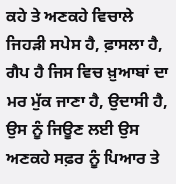ਕਹੇ ਤੇ ਅਣਕਹੇ ਵਿਚਾਲੇ ਜਿਹੜੀ ਸਪੇਸ ਹੈ, ਫ਼ਾਸਲਾ ਹੈ, ਗੈਪ ਹੈ ਜਿਸ ਵਿਚ ਖ਼ੁਆਬਾਂ ਦਾ ਮਰ ਮੁੱਕ ਜਾਣਾ ਹੈ, ਉਦਾਸੀ ਹੈ, ਉਸ ਨੂੰ ਜਿਊਣ ਲਈ ਉਸ ਅਣਕਹੇ ਸਫ਼ਰ ਨੂੰ ਪਿਆਰ ਤੇ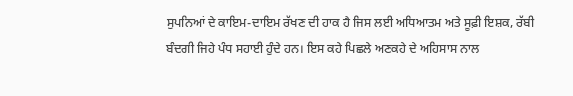ਸੁਪਨਿਆਂ ਦੇ ਕਾਇਮ-ਦਾਇਮ ਰੱਖਣ ਦੀ ਹਾਕ ਹੈ ਜਿਸ ਲਈ ਅਧਿਆਤਮ ਅਤੇ ਸੂਫ਼ੀ ਇਸ਼ਕ, ਰੱਬੀ ਬੰਦਗੀ ਜਿਹੇ ਪੰਧ ਸਹਾਈ ਹੁੰਦੇ ਹਨ। ਇਸ ਕਹੇ ਪਿਛਲੇ ਅਣਕਹੇ ਦੇ ਅਹਿਸਾਸ ਨਾਲ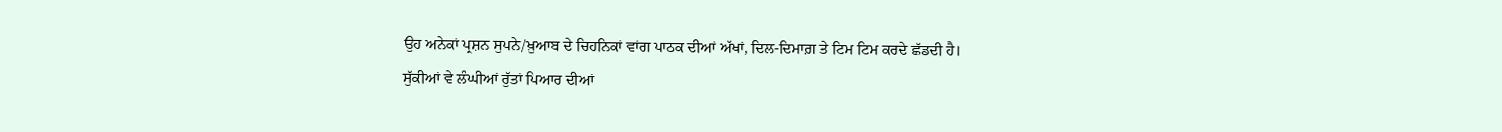ਉਹ ਅਨੇਕਾਂ ਪ੍ਰਸ਼ਨ ਸੁਪਨੇ/ਖ਼ੁਆਬ ਦੇ ਚਿਹਨਿਕਾਂ ਵਾਂਗ ਪਾਠਕ ਦੀਆਂ ਅੱਖਾਂ, ਦਿਲ-ਦਿਮਾਗ਼ ਤੇ ਟਿਮ ਟਿਮ ਕਰਦੇ ਛੱਡਦੀ ਹੈ।
ਸੁੱਕੀਆਂ ਵੇ ਲੰਘੀਆਂ ਰੁੱਤਾਂ ਪਿਆਰ ਦੀਆਂ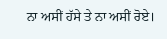ਨਾ ਅਸੀਂ ਹੱਸੇ ਤੇ ਨਾ ਅਸੀਂ ਰੋਏ।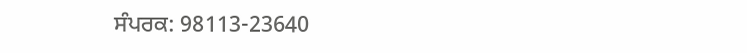ਸੰਪਰਕ: 98113-23640